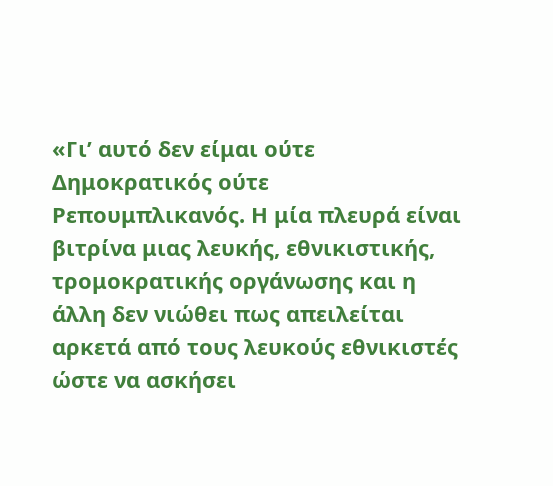«Γι’ αυτό δεν είμαι ούτε Δημοκρατικός ούτε Ρεπουμπλικανός. Η μία πλευρά είναι βιτρίνα μιας λευκής, εθνικιστικής, τρομοκρατικής οργάνωσης και η άλλη δεν νιώθει πως απειλείται αρκετά από τους λευκούς εθνικιστές ώστε να ασκήσει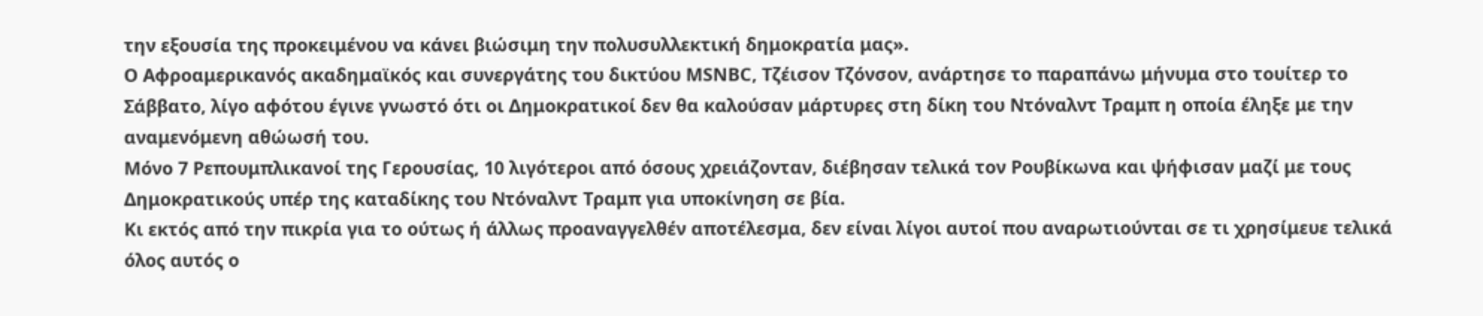την εξουσία της προκειμένου να κάνει βιώσιμη την πολυσυλλεκτική δημοκρατία μας».
O Aφροαμερικανός ακαδημαϊκός και συνεργάτης του δικτύου MSNBC, Τζέισον Τζόνσον, ανάρτησε το παραπάνω μήνυμα στο τουίτερ το Σάββατο, λίγο αφότου έγινε γνωστό ότι οι Δημοκρατικοί δεν θα καλούσαν μάρτυρες στη δίκη του Ντόναλντ Τραμπ η οποία έληξε με την αναμενόμενη αθώωσή του.
Μόνο 7 Ρεπουμπλικανοί της Γερουσίας, 10 λιγότεροι από όσους χρειάζονταν, διέβησαν τελικά τον Ρουβίκωνα και ψήφισαν μαζί με τους Δημοκρατικούς υπέρ της καταδίκης του Ντόναλντ Τραμπ για υποκίνηση σε βία.
Κι εκτός από την πικρία για το ούτως ή άλλως προαναγγελθέν αποτέλεσμα, δεν είναι λίγοι αυτοί που αναρωτιούνται σε τι χρησίμευε τελικά όλος αυτός ο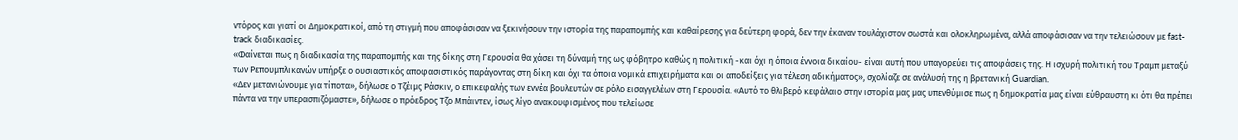ντόρος και γιατί οι Δημοκρατικοί, από τη στιγμή που αποφάσισαν να ξεκινήσουν την ιστορία της παραπομπής και καθαίρεσης για δεύτερη φορά, δεν την έκαναν τουλάχιστον σωστά και ολοκληρωμένα, αλλά αποφάσισαν να την τελειώσουν με fast-track διαδικασίες.
«Φαίνεται πως η διαδικασία της παραπομπής και της δίκης στη Γερουσία θα χάσει τη δύναμή της ως φόβητρο καθώς η πολιτική -και όχι η όποια έννοια δικαίου- είναι αυτή που υπαγορεύει τις αποφάσεις της. Η ισχυρή πολιτική του Τραμπ μεταξύ των Ρεπουμπλικανών υπήρξε ο ουσιαστικός αποφασιστικός παράγοντας στη δίκη και όχι τα όποια νομικά επιχειρήματα και οι αποδείξεις για τέλεση αδικήματος», σχολίαζε σε ανάλυσή της η βρετανική Guardian.
«Δεν μετανιώνουμε για τίποτα», δήλωσε ο Τζέιμς Ράσκιν, ο επικεφαλής των εννέα βουλευτών σε ρόλο εισαγγελέων στη Γερουσία. «Αυτό το θλιβερό κεφάλαιο στην ιστορία μας μας υπενθύμισε πως η δημοκρατία μας είναι εύθραυστη κι ότι θα πρέπει πάντα να την υπερασπιζόμαστε», δήλωσε ο πρόεδρος Τζο Μπάιντεν, ίσως λίγο ανακουφισμένος που τελείωσε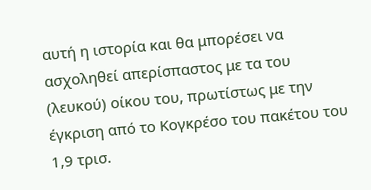αυτή η ιστορία και θα μπορέσει να ασχοληθεί απερίσπαστος με τα του (λευκού) οίκου του, πρωτίστως με την έγκριση από το Κογκρέσο του πακέτου του 1,9 τρισ.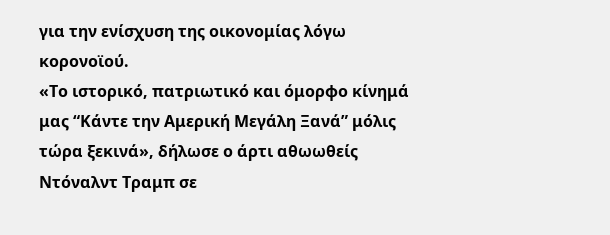για την ενίσχυση της οικονομίας λόγω κορονοϊού.
«Το ιστορικό, πατριωτικό και όμορφο κίνημά μας “Κάντε την Αμερική Μεγάλη Ξανά” μόλις τώρα ξεκινά», δήλωσε ο άρτι αθωωθείς Ντόναλντ Τραμπ σε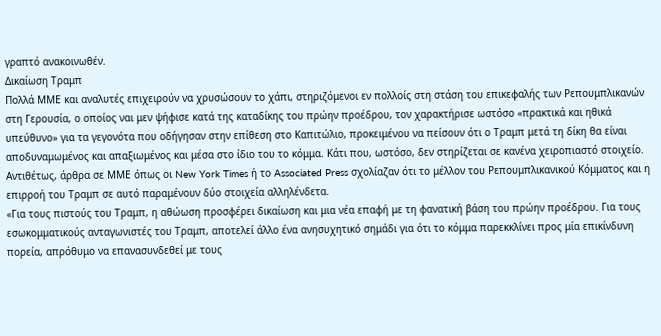γραπτό ανακοινωθέν.
Δικαίωση Τραμπ
Πολλά ΜΜΕ και αναλυτές επιχειρούν να χρυσώσουν το χάπι, στηριζόμενοι εν πολλοίς στη στάση του επικεφαλής των Ρεπουμπλικανών στη Γερουσία, ο οποίος ναι μεν ψήφισε κατά της καταδίκης του πρώην προέδρου, τον χαρακτήρισε ωστόσο «πρακτικά και ηθικά υπεύθυνο» για τα γεγονότα που οδήγησαν στην επίθεση στο Καπιτώλιο, προκειμένου να πείσουν ότι ο Τραμπ μετά τη δίκη θα είναι αποδυναμωμένος και απαξιωμένος και μέσα στο ίδιο του το κόμμα. Κάτι που, ωστόσο, δεν στηρίζεται σε κανένα χειροπιαστό στοιχείο.
Αντιθέτως, άρθρα σε ΜΜΕ όπως οι New York Times ή το Associated Press σχολίαζαν ότι το μέλλον του Ρεπουμπλικανικού Κόμματος και η επιρροή του Τραμπ σε αυτό παραμένουν δύο στοιχεία αλληλένδετα.
«Για τους πιστούς του Τραμπ, η αθώωση προσφέρει δικαίωση και μια νέα επαφή με τη φανατική βάση του πρώην προέδρου. Για τους εσωκομματικούς ανταγωνιστές του Τραμπ, αποτελεί άλλο ένα ανησυχητικό σημάδι για ότι το κόμμα παρεκκλίνει προς μία επικίνδυνη πορεία, απρόθυμο να επανασυνδεθεί με τους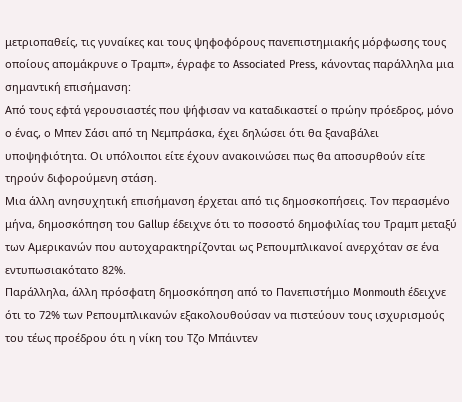μετριοπαθείς, τις γυναίκες και τους ψηφοφόρους πανεπιστημιακής μόρφωσης τους οποίους απομάκρυνε ο Τραμπ», έγραφε το Associated Press, κάνοντας παράλληλα μια σημαντική επισήμανση:
Από τους εφτά γερουσιαστές που ψήφισαν να καταδικαστεί ο πρώην πρόεδρος, μόνο ο ένας, ο Μπεν Σάσι από τη Νεμπράσκα, έχει δηλώσει ότι θα ξαναβάλει υποψηφιότητα. Οι υπόλοιποι είτε έχουν ανακοινώσει πως θα αποσυρθούν είτε τηρούν διφορούμενη στάση.
Μια άλλη ανησυχητική επισήμανση έρχεται από τις δημοσκοπήσεις. Τον περασμένο μήνα, δημοσκόπηση του Gallup έδειχνε ότι το ποσοστό δημοφιλίας του Τραμπ μεταξύ των Αμερικανών που αυτοχαρακτηρίζονται ως Ρεπουμπλικανοί ανερχόταν σε ένα εντυπωσιακότατο 82%.
Παράλληλα, άλλη πρόσφατη δημοσκόπηση από το Πανεπιστήμιο Monmouth έδειχνε ότι το 72% των Ρεπουμπλικανών εξακολουθούσαν να πιστεύουν τους ισχυρισμούς του τέως προέδρου ότι η νίκη του Τζο Μπάιντεν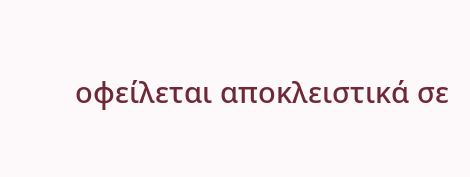οφείλεται αποκλειστικά σε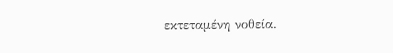εκτεταμένη νοθεία.